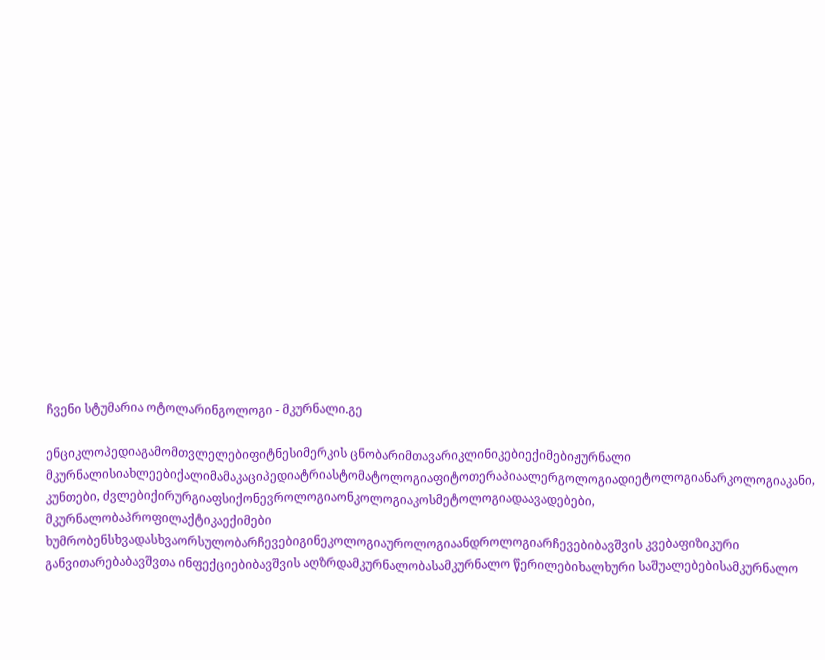ჩვენი სტუმარია ოტოლარინგოლოგი - მკურნალი.გე

ენციკლოპედიაგამომთვლელებიფიტნესიმერკის ცნობარიმთავარიკლინიკებიექიმებიჟურნალი მკურნალისიახლეებიქალიმამაკაციპედიატრიასტომატოლოგიაფიტოთერაპიაალერგოლოგიადიეტოლოგიანარკოლოგიაკანი, კუნთები, ძვლებიქირურგიაფსიქონევროლოგიაონკოლოგიაკოსმეტოლოგიადაავადებები, მკურნალობაპროფილაქტიკაექიმები ხუმრობენსხვადასხვაორსულობარჩევებიგინეკოლოგიაუროლოგიაანდროლოგიარჩევებიბავშვის კვებაფიზიკური განვითარებაბავშვთა ინფექციებიბავშვის აღზრდამკურნალობასამკურნალო წერილებიხალხური საშუალებებისამკურნალო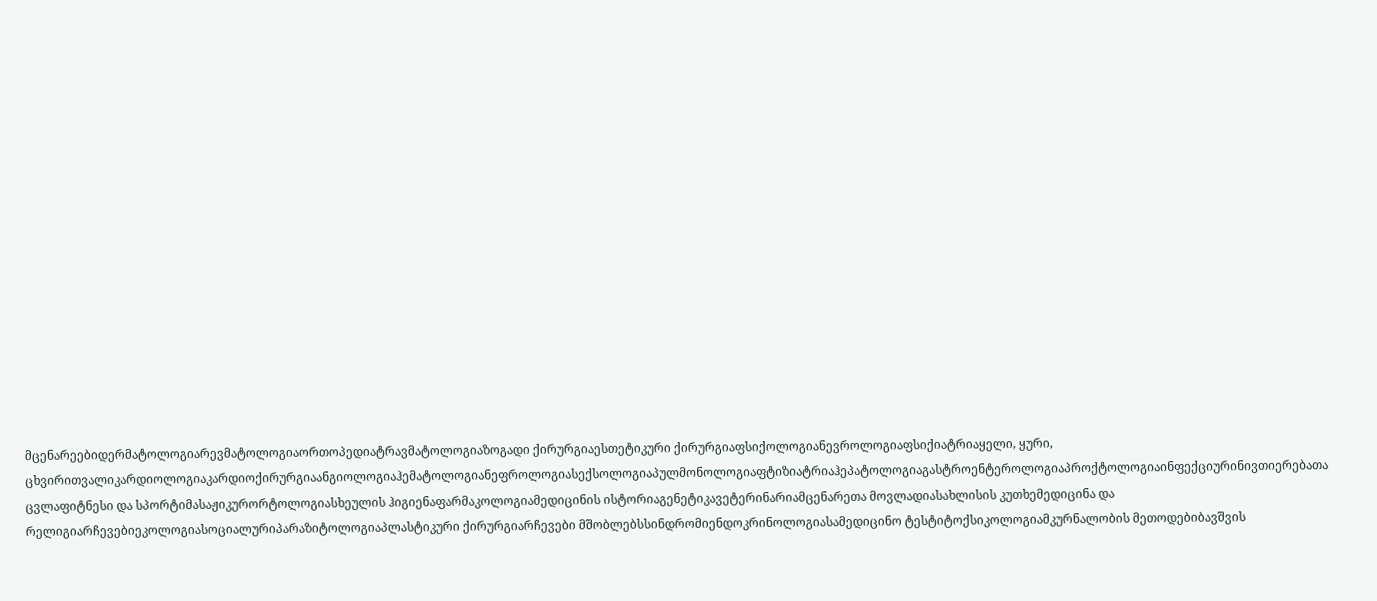მცენარეებიდერმატოლოგიარევმატოლოგიაორთოპედიატრავმატოლოგიაზოგადი ქირურგიაესთეტიკური ქირურგიაფსიქოლოგიანევროლოგიაფსიქიატრიაყელი, ყური, ცხვირითვალიკარდიოლოგიაკარდიოქირურგიაანგიოლოგიაჰემატოლოგიანეფროლოგიასექსოლოგიაპულმონოლოგიაფტიზიატრიაჰეპატოლოგიაგასტროენტეროლოგიაპროქტოლოგიაინფექციურინივთიერებათა ცვლაფიტნესი და სპორტიმასაჟიკურორტოლოგიასხეულის ჰიგიენაფარმაკოლოგიამედიცინის ისტორიაგენეტიკავეტერინარიამცენარეთა მოვლადიასახლისის კუთხემედიცინა და რელიგიარჩევებიეკოლოგიასოციალურიპარაზიტოლოგიაპლასტიკური ქირურგიარჩევები მშობლებსსინდრომიენდოკრინოლოგიასამედიცინო ტესტიტოქსიკოლოგიამკურნალობის მეთოდებიბავშვის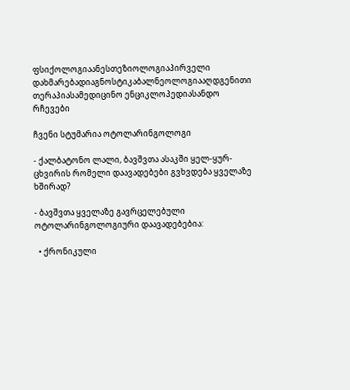ფსიქოლოგიაანესთეზიოლოგიაპირველი დახმარებადიაგნოსტიკაბალნეოლოგიააღდგენითი თერაპიასამედიცინო ენციკლოპედიასანდო რჩევები

ჩვენი სტუმარია ოტოლარინგოლოგი

- ქალბატონო ლალი, ბავშვთა ასაკში ყელ-ყურ-ცხვირის რომელი დაავადებები გვხვდება ყველაზე ხშირად?

- ბავშვთა ყველაზე გავრცელებული ოტოლარინგოლოგიური დაავადებებია:

  • ქრონიკული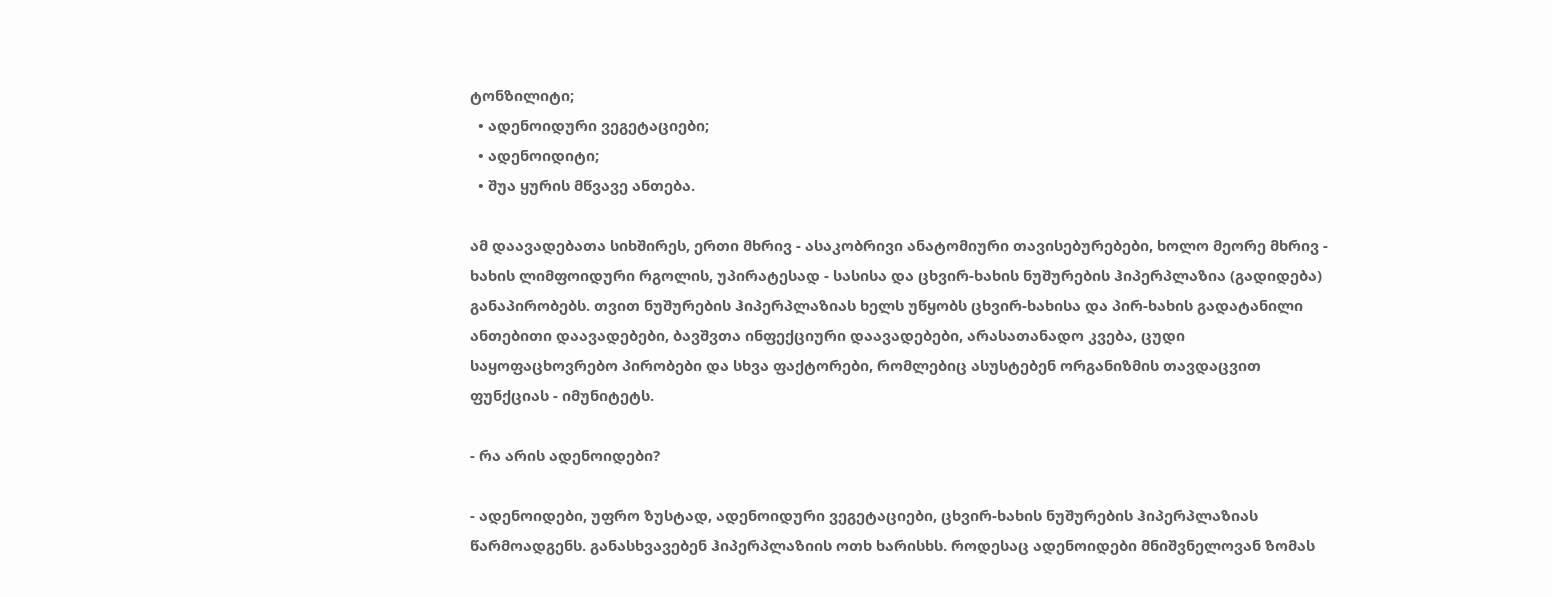ტონზილიტი;
  • ადენოიდური ვეგეტაციები;
  • ადენოიდიტი;
  • შუა ყურის მწვავე ანთება.

ამ დაავადებათა სიხშირეს, ერთი მხრივ - ასაკობრივი ანატომიური თავისებურებები, ხოლო მეორე მხრივ - ხახის ლიმფოიდური რგოლის, უპირატესად - სასისა და ცხვირ-ხახის ნუშურების ჰიპერპლაზია (გადიდება) განაპირობებს. თვით ნუშურების ჰიპერპლაზიას ხელს უწყობს ცხვირ-ხახისა და პირ-ხახის გადატანილი ანთებითი დაავადებები, ბავშვთა ინფექციური დაავადებები, არასათანადო კვება, ცუდი საყოფაცხოვრებო პირობები და სხვა ფაქტორები, რომლებიც ასუსტებენ ორგანიზმის თავდაცვით ფუნქციას - იმუნიტეტს.

- რა არის ადენოიდები?

- ადენოიდები, უფრო ზუსტად, ადენოიდური ვეგეტაციები, ცხვირ-ხახის ნუშურების ჰიპერპლაზიას წარმოადგენს. განასხვავებენ ჰიპერპლაზიის ოთხ ხარისხს. როდესაც ადენოიდები მნიშვნელოვან ზომას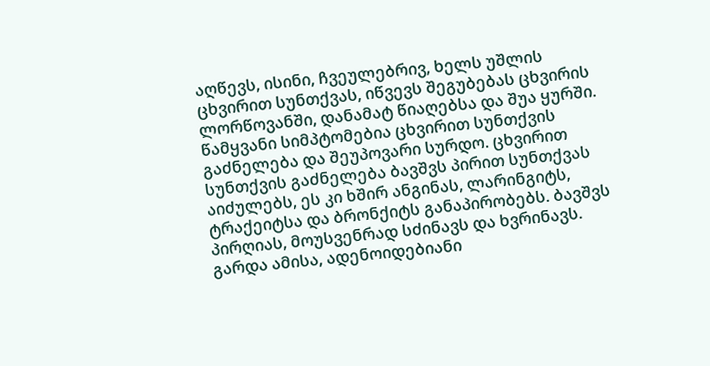აღწევს, ისინი, ჩვეულებრივ, ხელს უშლის ცხვირით სუნთქვას, იწვევს შეგუბებას ცხვირის ლორწოვანში, დანამატ წიაღებსა და შუა ყურში. წამყვანი სიმპტომებია ცხვირით სუნთქვის გაძნელება და შეუპოვარი სურდო. ცხვირით სუნთქვის გაძნელება ბავშვს პირით სუნთქვას აიძულებს, ეს კი ხშირ ანგინას, ლარინგიტს, ტრაქეიტსა და ბრონქიტს განაპირობებს. ბავშვს პირღიას, მოუსვენრად სძინავს და ხვრინავს. გარდა ამისა, ადენოიდებიანი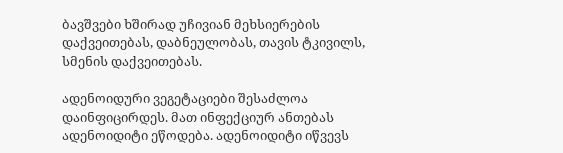ბავშვები ხშირად უჩივიან მეხსიერების დაქვეითებას, დაბნეულობას, თავის ტკივილს, სმენის დაქვეითებას.

ადენოიდური ვეგეტაციები შესაძლოა დაინფიცირდეს. მათ ინფექციურ ანთებას ადენოიდიტი ეწოდება. ადენოიდიტი იწვევს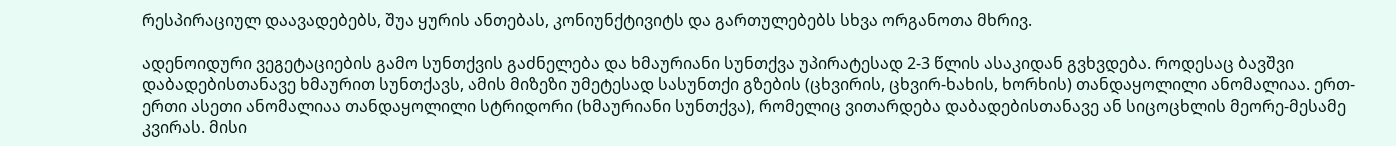რესპირაციულ დაავადებებს, შუა ყურის ანთებას, კონიუნქტივიტს და გართულებებს სხვა ორგანოთა მხრივ.

ადენოიდური ვეგეტაციების გამო სუნთქვის გაძნელება და ხმაურიანი სუნთქვა უპირატესად 2-3 წლის ასაკიდან გვხვდება. როდესაც ბავშვი დაბადებისთანავე ხმაურით სუნთქავს, ამის მიზეზი უმეტესად სასუნთქი გზების (ცხვირის, ცხვირ-ხახის, ხორხის) თანდაყოლილი ანომალიაა. ერთ-ერთი ასეთი ანომალიაა თანდაყოლილი სტრიდორი (ხმაურიანი სუნთქვა), რომელიც ვითარდება დაბადებისთანავე ან სიცოცხლის მეორე-მესამე კვირას. მისი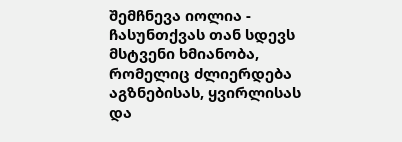შემჩნევა იოლია - ჩასუნთქვას თან სდევს მსტვენი ხმიანობა, რომელიც ძლიერდება აგზნებისას, ყვირლისას და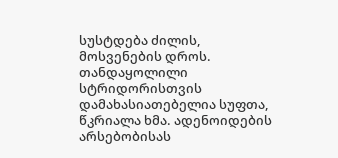სუსტდება ძილის, მოსვენების დროს. თანდაყოლილი სტრიდორისთვის დამახასიათებელია სუფთა, წკრიალა ხმა. ადენოიდების არსებობისას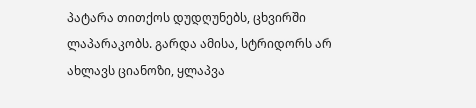პატარა თითქოს დუდღუნებს, ცხვირში ლაპარაკობს. გარდა ამისა, სტრიდორს არ ახლავს ციანოზი, ყლაპვა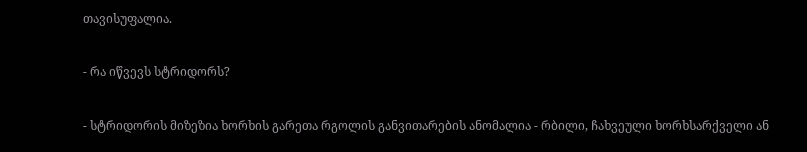თავისუფალია.

- რა იწვევს სტრიდორს?

- სტრიდორის მიზეზია ხორხის გარეთა რგოლის განვითარების ანომალია - რბილი, ჩახვეული ხორხსარქველი ან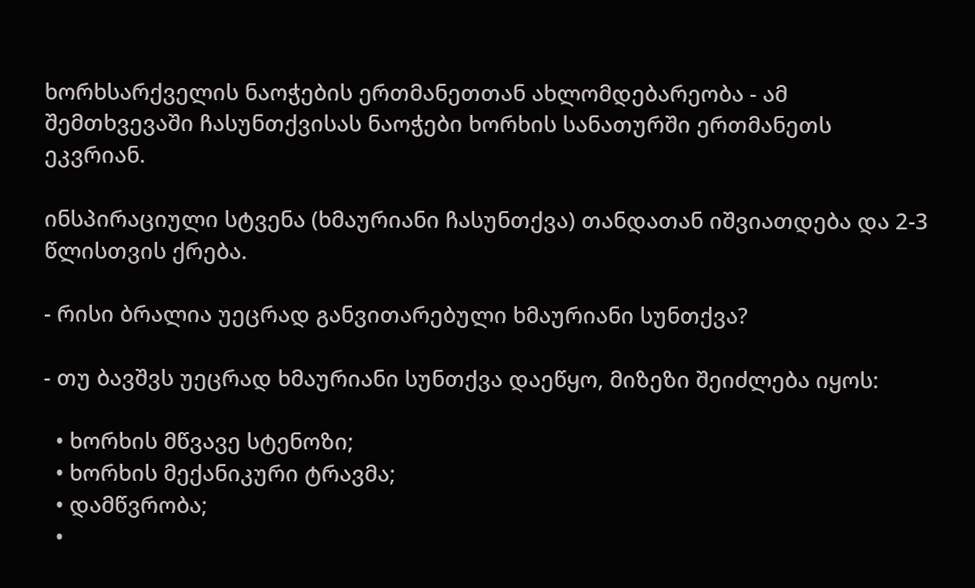ხორხსარქველის ნაოჭების ერთმანეთთან ახლომდებარეობა - ამ შემთხვევაში ჩასუნთქვისას ნაოჭები ხორხის სანათურში ერთმანეთს ეკვრიან.

ინსპირაციული სტვენა (ხმაურიანი ჩასუნთქვა) თანდათან იშვიათდება და 2-3 წლისთვის ქრება.

- რისი ბრალია უეცრად განვითარებული ხმაურიანი სუნთქვა?

- თუ ბავშვს უეცრად ხმაურიანი სუნთქვა დაეწყო, მიზეზი შეიძლება იყოს:

  • ხორხის მწვავე სტენოზი;
  • ხორხის მექანიკური ტრავმა;
  • დამწვრობა;
  •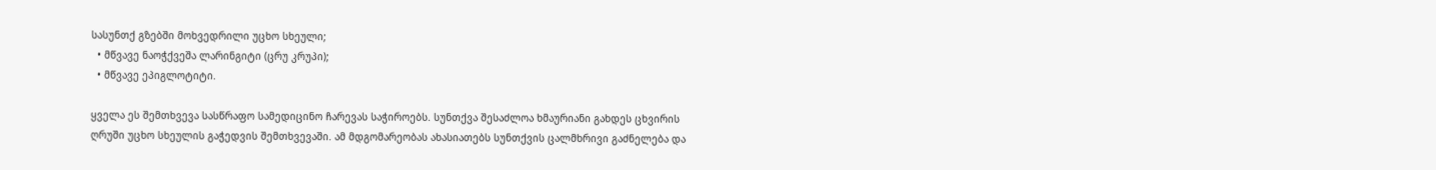სასუნთქ გზებში მოხვედრილი უცხო სხეული;
  • მწვავე ნაოჭქვეშა ლარინგიტი (ცრუ კრუპი);
  • მწვავე ეპიგლოტიტი.

ყველა ეს შემთხვევა სასწრაფო სამედიცინო ჩარევას საჭიროებს. სუნთქვა შესაძლოა ხმაურიანი გახდეს ცხვირის ღრუში უცხო სხეულის გაჭედვის შემთხვევაში. ამ მდგომარეობას ახასიათებს სუნთქვის ცალმხრივი გაძნელება და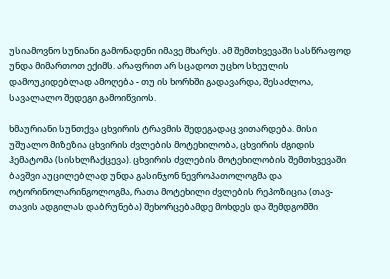უსიამოვნო სუნიანი გამონადენი იმავე მხარეს. ამ შემთხვევაში სასწრაფოდ უნდა მიმართოთ ექიმს. არაფრით არ სცადოთ უცხო სხეულის დამოუკიდებლად ამოღება - თუ ის ხორხში გადავარდა, შესაძლოა, სავალალო შედეგი გამოიწვიოს.

ხმაურიანი სუნთქვა ცხვირის ტრავმის შედეგადაც ვითარდება. მისი უშუალო მიზეზია ცხვირის ძვლების მოტეხილობა, ცხვირის ძგიდის ჰემატომა (სისხლჩაქცევა). ცხვირის ძვლების მოტეხილობის შემთხვევაში ბავშვი აუცილებლად უნდა გასინჯონ ნევროპათოლოგმა და ოტორინოლარინგოლოგმა, რათა მოტეხილი ძვლების რეპოზიცია (თავ-თავის ადგილას დაბრუნება) შეხორცებამდე მოხდეს და შემდგომში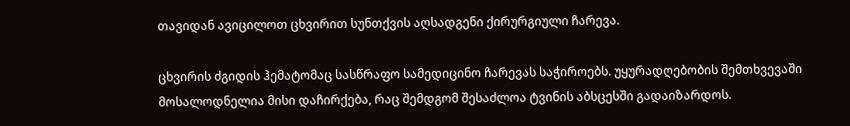თავიდან ავიცილოთ ცხვირით სუნთქვის აღსადგენი ქირურგიული ჩარევა.

ცხვირის ძგიდის ჰემატომაც სასწრაფო სამედიცინო ჩარევას საჭიროებს. უყურადღებობის შემთხვევაში მოსალოდნელია მისი დაჩირქება, რაც შემდგომ შესაძლოა ტვინის აბსცესში გადაიზარდოს.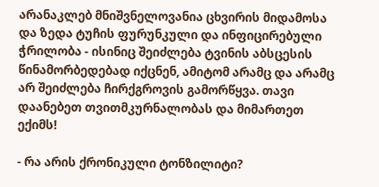არანაკლებ მნიშვნელოვანია ცხვირის მიდამოსა და ზედა ტუჩის ფურუნკული და ინფიცირებული ჭრილობა - ისინიც შეიძლება ტვინის აბსცესის წინამორბედებად იქცნენ, ამიტომ არამც და არამც არ შეიძლება ჩირქგროვის გამორწყვა. თავი დაანებეთ თვითმკურნალობას და მიმართეთ ექიმს!

- რა არის ქრონიკული ტონზილიტი?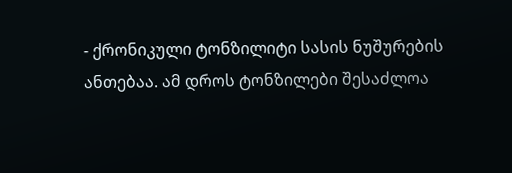- ქრონიკული ტონზილიტი სასის ნუშურების ანთებაა. ამ დროს ტონზილები შესაძლოა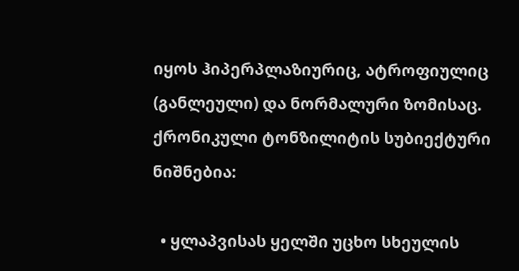იყოს ჰიპერპლაზიურიც, ატროფიულიც (განლეული) და ნორმალური ზომისაც. ქრონიკული ტონზილიტის სუბიექტური ნიშნებია:

  • ყლაპვისას ყელში უცხო სხეულის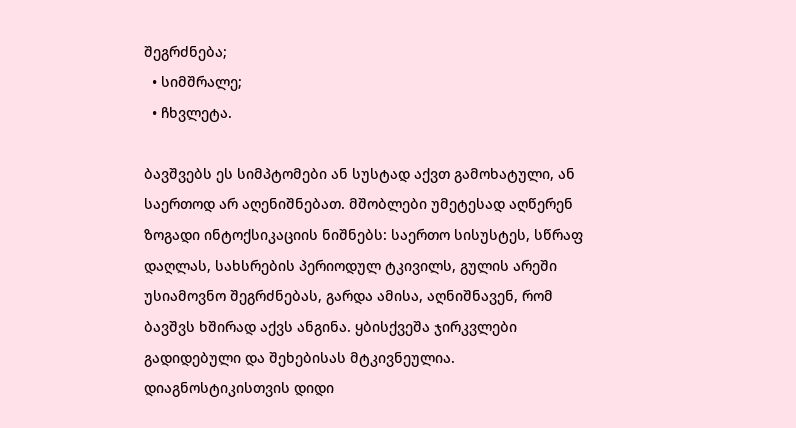შეგრძნება;
  • სიმშრალე;
  • ჩხვლეტა.

ბავშვებს ეს სიმპტომები ან სუსტად აქვთ გამოხატული, ან საერთოდ არ აღენიშნებათ. მშობლები უმეტესად აღწერენ ზოგადი ინტოქსიკაციის ნიშნებს: საერთო სისუსტეს, სწრაფ დაღლას, სახსრების პერიოდულ ტკივილს, გულის არეში უსიამოვნო შეგრძნებას, გარდა ამისა, აღნიშნავენ, რომ ბავშვს ხშირად აქვს ანგინა. ყბისქვეშა ჯირკვლები გადიდებული და შეხებისას მტკივნეულია. დიაგნოსტიკისთვის დიდი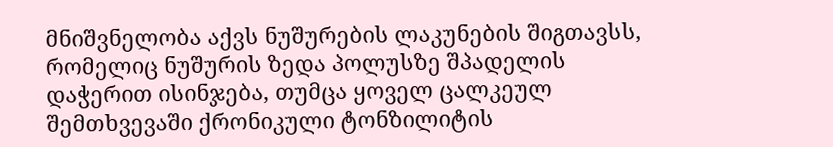მნიშვნელობა აქვს ნუშურების ლაკუნების შიგთავსს, რომელიც ნუშურის ზედა პოლუსზე შპადელის დაჭერით ისინჯება, თუმცა ყოველ ცალკეულ შემთხვევაში ქრონიკული ტონზილიტის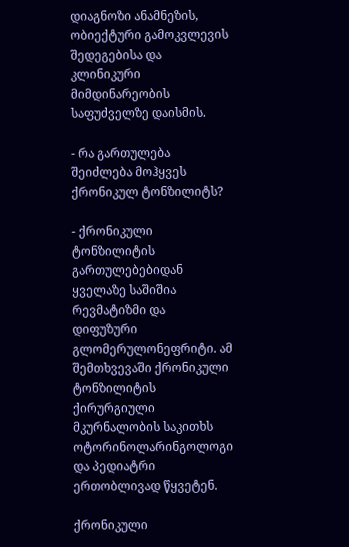დიაგნოზი ანამნეზის, ობიექტური გამოკვლევის შედეგებისა და კლინიკური მიმდინარეობის საფუძველზე დაისმის.

- რა გართულება შეიძლება მოჰყვეს ქრონიკულ ტონზილიტს?

- ქრონიკული ტონზილიტის გართულებებიდან ყველაზე საშიშია რევმატიზმი და დიფუზური გლომერულონეფრიტი. ამ შემთხვევაში ქრონიკული ტონზილიტის ქირურგიული მკურნალობის საკითხს ოტორინოლარინგოლოგი და პედიატრი ერთობლივად წყვეტენ.

ქრონიკული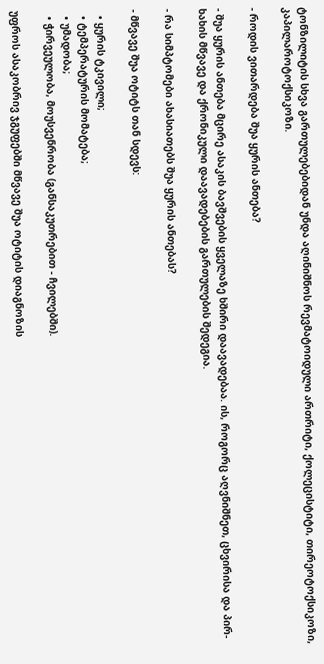ტონზილიტის სხვა გართულებებიდან უნდა აღინიშნოს რევმატოიდული ართრიტი, ქოლეცისტიტი, თირეოტოქსიკოზი, კაპილაროტოქსიკოზი.

- როდის ვითარდება შუა ყურის ანთება?

- შუა ყურის ანთება მცირე ასაკის ბავშვების ყველაზე ხშირი დაავადებაა. ის, როგორც აღვნიშნეთ, ცხვირისა და პირ-ხახის მწვავე და ქრონიკული დაავადებების გართულების შედეგია.

- რა სიმპტომები ახასიათებს შუა ყურის ანთებას?

- მწვავე შუა ოტიტს თან სდევს:

  • ყურის ტკივილი;
  • ტემპერატურის მომატება;
  • უმადობა;
  • ჭირვეულობა, მოუსვენრობა (განსაკუთრებით - ჩვილებში).

უფროს ასაკობრივ ჯგუფებში მწვავე შუა ოტიტის დიაგნოზის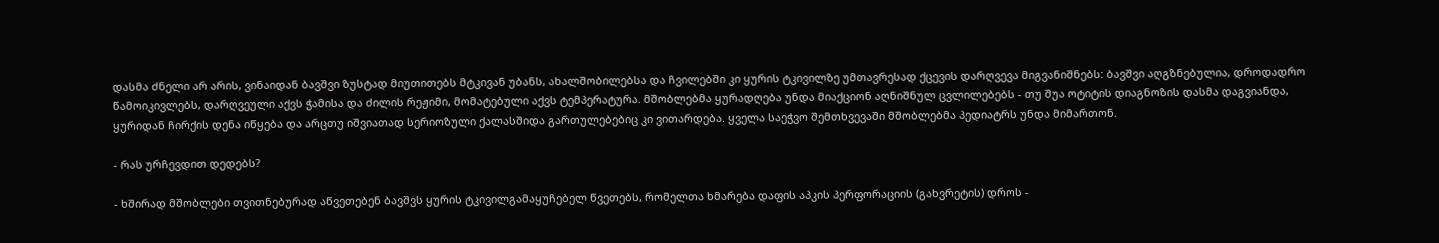დასმა ძნელი არ არის, ვინაიდან ბავშვი ზუსტად მიუთითებს მტკივან უბანს, ახალშობილებსა და ჩვილებში კი ყურის ტკივილზე უმთავრესად ქცევის დარღვევა მიგვანიშნებს: ბავშვი აღგზნებულია, დროდადრო წამოიკივლებს, დარღვეული აქვს ჭამისა და ძილის რეჟიმი, მომატებული აქვს ტემპერატურა. მშობლებმა ყურადღება უნდა მიაქციონ აღნიშნულ ცვლილებებს - თუ შუა ოტიტის დიაგნოზის დასმა დაგვიანდა, ყურიდან ჩირქის დენა იწყება და არცთუ იშვიათად სერიოზული ქალასშიდა გართულებებიც კი ვითარდება. ყველა საეჭვო შემთხვევაში მშობლებმა პედიატრს უნდა მიმართონ.

- რას ურჩევდით დედებს?

- ხშირად მშობლები თვითნებურად აწვეთებენ ბავშვს ყურის ტკივილგამაყუჩებელ წვეთებს, რომელთა ხმარება დაფის აპკის პერფორაციის (გახვრეტის) დროს -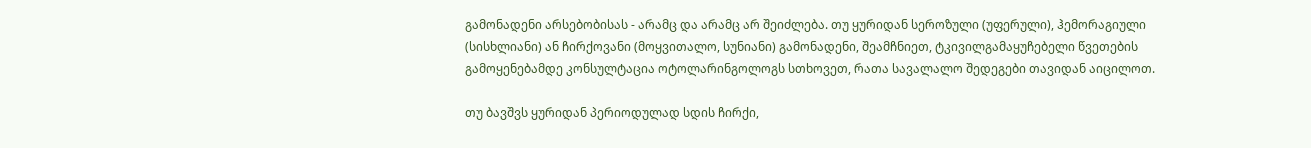გამონადენი არსებობისას - არამც და არამც არ შეიძლება. თუ ყურიდან სეროზული (უფერული), ჰემორაგიული (სისხლიანი) ან ჩირქოვანი (მოყვითალო, სუნიანი) გამონადენი, შეამჩნიეთ, ტკივილგამაყუჩებელი წვეთების გამოყენებამდე კონსულტაცია ოტოლარინგოლოგს სთხოვეთ, რათა სავალალო შედეგები თავიდან აიცილოთ.

თუ ბავშვს ყურიდან პერიოდულად სდის ჩირქი,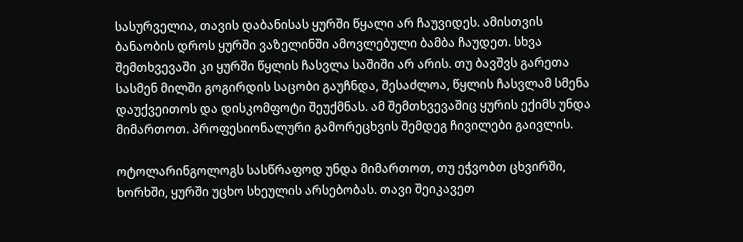სასურველია, თავის დაბანისას ყურში წყალი არ ჩაუვიდეს. ამისთვის ბანაობის დროს ყურში ვაზელინში ამოვლებული ბამბა ჩაუდეთ. სხვა შემთხვევაში კი ყურში წყლის ჩასვლა საშიში არ არის. თუ ბავშვს გარეთა სასმენ მილში გოგირდის საცობი გაუჩნდა, შესაძლოა, წყლის ჩასვლამ სმენა დაუქვეითოს და დისკომფოტი შეუქმნას. ამ შემთხვევაშიც ყურის ექიმს უნდა მიმართოთ. პროფესიონალური გამორეცხვის შემდეგ ჩივილები გაივლის.

ოტოლარინგოლოგს სასწრაფოდ უნდა მიმართოთ, თუ ეჭვობთ ცხვირში, ხორხში, ყურში უცხო სხეულის არსებობას. თავი შეიკავეთ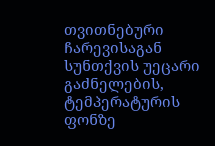თვითნებური ჩარევისაგან სუნთქვის უეცარი გაძნელების, ტემპერატურის ფონზე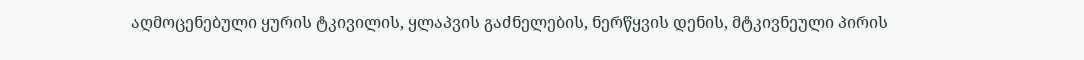აღმოცენებული ყურის ტკივილის, ყლაპვის გაძნელების, ნერწყვის დენის, მტკივნეული პირის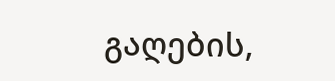გაღების,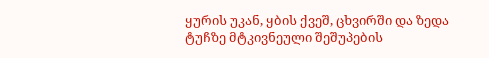ყურის უკან, ყბის ქვეშ, ცხვირში და ზედა ტუჩზე მტკივნეული შეშუპების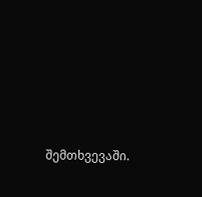შემთხვევაში.